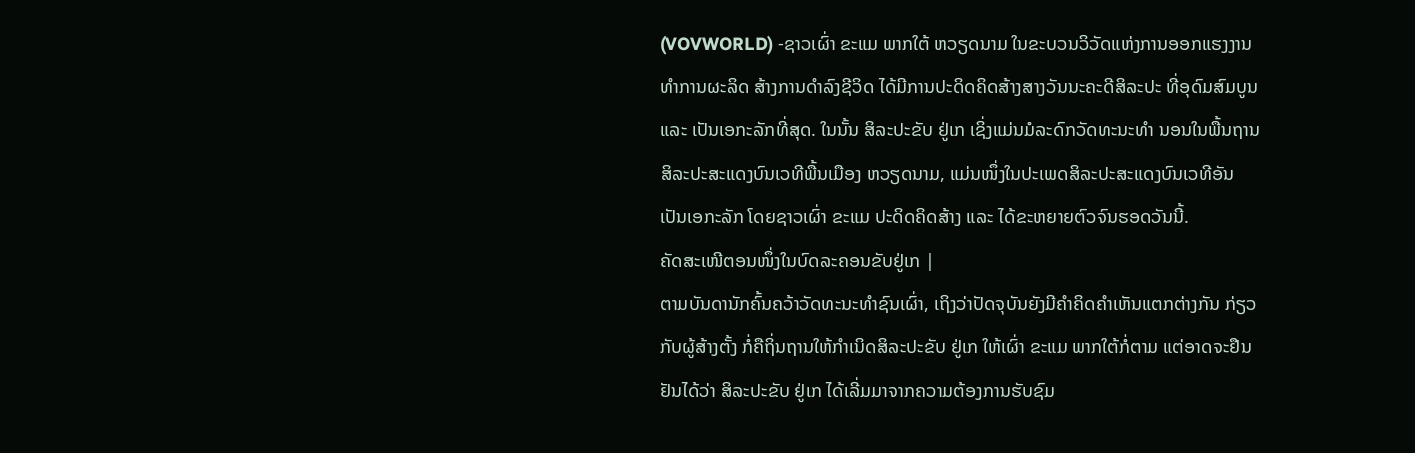(VOVWORLD) -ຊາວເຜົ່າ ຂະແມ ພາກໃຕ້ ຫວຽດນາມ ໃນຂະບວນວິວັດແຫ່ງການອອກແຮງງານ ທຳການຜະລິດ ສ້າງການດຳລົງຊີວິດ ໄດ້ມີການປະດິດຄິດສ້າງສາງວັນນະຄະດີສິລະປະ ທີ່ອຸດົມສົມບູນ ແລະ ເປັນເອກະລັກທີ່ສຸດ. ໃນນັ້ນ ສິລະປະຂັບ ຢູ່ເກ ເຊິ່ງແມ່ນມໍລະດົກວັດທະນະທຳ ນອນໃນພື້ນຖານສິລະປະສະແດງບົນເວທີພື້ນເມືອງ ຫວຽດນາມ, ແມ່ນໜຶ່ງໃນປະເພດສິລະປະສະແດງບົນເວທີອັນເປັນເອກະລັກ ໂດຍຊາວເຜົ່າ ຂະແມ ປະດິດຄິດສ້າງ ແລະ ໄດ້ຂະຫຍາຍຕົວຈົນຮອດວັນນີ້.
ຄັດສະເໜີຕອນໜຶ່ງໃນບົດລະຄອນຂັບຢູ່ເກ |
ຕາມບັນດານັກຄົ້ນຄວ້າວັດທະນະທຳຊົນເຜົ່າ, ເຖິງວ່າປັດຈຸບັນຍັງມີຄຳຄິດຄຳເຫັນແຕກຕ່າງກັນ ກ່ຽວກັບຜູ້ສ້າງຕັ້ງ ກໍ່ຄືຖິ່ນຖານໃຫ້ກຳເນິດສິລະປະຂັບ ຢູ່ເກ ໃຫ້ເຜົ່າ ຂະແມ ພາກໃຕ້ກໍ່ຕາມ ແຕ່ອາດຈະຢືນຢັນໄດ້ວ່າ ສິລະປະຂັບ ຢູ່ເກ ໄດ້ເລີ່ມມາຈາກຄວາມຕ້ອງການຮັບຊົມ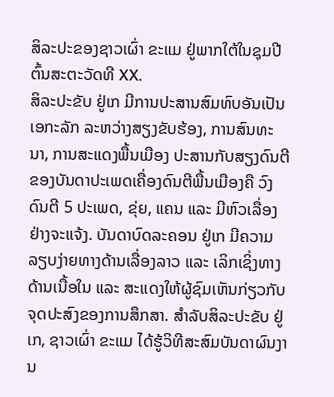ສິລະປະຂອງຊາວເຜົ່າ ຂະແມ ຢູ່ພາກໃຕ້ໃນຊຸມປີຕົ້ນສະຕະວັດທີ XX.
ສິລະປະຂັບ ຢູ່ເກ ມີການປະສານສົມທົບອັນເປັນເອກະລັກ ລະຫວ່າງສຽງຂັບຮ້ອງ, ການສົນທະນາ, ການສະແດງພື້ນເມືອງ ປະສານກັບສຽງດົນຕີຂອງບັນດາປະເພດເຄື່ອງດົນຕີພື້ນເມືອງຄື ວົງດົນຕີ 5 ປະເພດ, ຂຸ່ຍ, ແຄນ ແລະ ມີຫົວເລື່ອງຢ່າງຈະແຈ້ງ. ບັນດາບົດລະຄອນ ຢູ່ເກ ມີຄວາມລຽບງ່າຍທາງດ້ານເລື່ອງລາວ ແລະ ເລິກເຊິ່ງທາງດ້ານເນື້ອໃນ ແລະ ສະແດງໃຫ້ຜູ້ຊົມເຫັນກ່ຽວກັບຈຸດປະສົງຂອງການສຶກສາ. ສຳລັບສິລະປະຂັບ ຢູ່ເກ, ຊາວເຜົ່າ ຂະແມ ໄດ້ຮູ້ວິທີສະສົມບັນດາຜົນງານ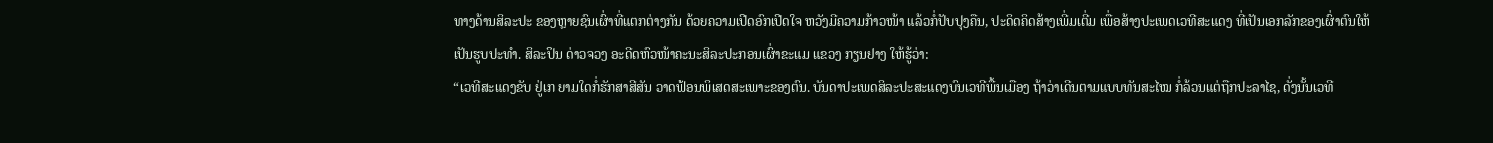ທາງດ້ານສິລະປະ ຂອງຫຼາຍຊົນເຜົ່າທີ່ແຕກຕ່າງກັນ ດ້ວຍຄວາມເປີດອົກເປີດໃຈ ຫວັງມີຄວາມກ້າວໜ້າ ແລ້ວກໍ່ປັບປຸງຄືນ, ປະດິດຄິດສ້າງເພີ່ມເຕີ່ມ ເພື່ອສ້າງປະເພດເວທີສະແດງ ທີ່ເປັນເອກລັກຂອງເຜົ່າຕົນໃຫ້ເປັນຮູບປະທຳ. ສິລະປິນ ດ່າວຈວງ ອະດີດຫົວໜ້າຄະນະສິລະປະກອນເຜົ່າຂະແມ ແຂວງ ກຽນຢາງ ໃຫ້ຮູ້ວ່າ:
“ເວທີສະແດງຂັບ ຢູ່ເກ ຍາມໃດກໍ່ຮັກສາສີສັນ ວາດຟ້ອນພິເສດສະເພາະຂອງຕົນ. ບັນດາປະເພດສິລະປະສະແດງບົນເວທີພື້ນເມືອງ ຖ້າວ່າເດີນຕາມແບບທັນສະໄໝ ກໍ່ລ້ວນແຕ່ຖືກປະລາໄຊ, ດັ່ງນັ້ນເວທີ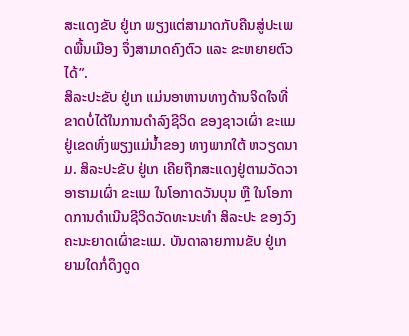ສະແດງຂັບ ຢູ່ເກ ພຽງແຕ່ສາມາດກັບຄືນສູ່ປະເພດພື້ນເມືອງ ຈຶ່ງສາມາດຄົງຕົວ ແລະ ຂະຫຍາຍຕົວໄດ້”.
ສິລະປະຂັບ ຢູ່ເກ ແມ່ນອາຫານທາງດ້ານຈິດໃຈທີ່ຂາດບໍ່ໄດ້ໃນການດຳລົງຊີວິດ ຂອງຊາວເຜົ່າ ຂະແມ ຢູ່ເຂດທົ່ງພຽງແມ່ນ້ຳຂອງ ທາງພາກໃຕ້ ຫວຽດນາມ. ສິລະປະຂັບ ຢູ່ເກ ເຄີຍຖືກສະແດງຢູ່ຕາມວັດວາອາຮາມເຜົ່າ ຂະແມ ໃນໂອກາດວັນບຸນ ຫຼື ໃນໂອກາດການດຳເນີນຊີວິດວັດທະນະທຳ ສິລະປະ ຂອງວົງຄະນະຍາດເຜົ່າຂະແມ. ບັນດາລາຍການຂັບ ຢູ່ເກ ຍາມໃດກໍ່ດຶງດູດ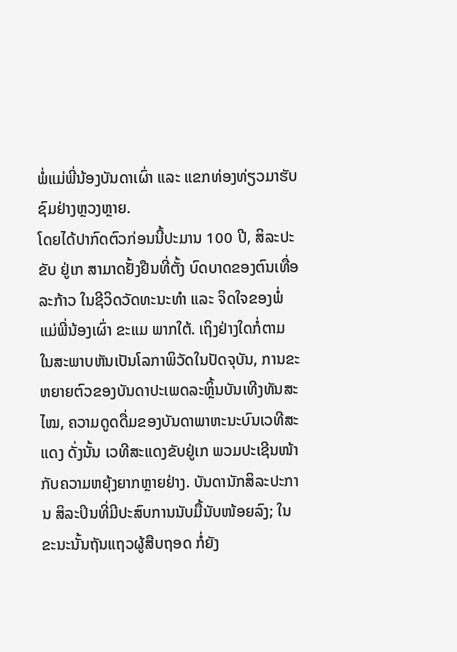ພໍ່ແມ່ພີ່ນ້ອງບັນດາເຜົ່າ ແລະ ແຂກທ່ອງທ່ຽວມາຮັບຊົມຢ່າງຫຼວງຫຼາຍ.
ໂດຍໄດ້ປາກົດຕົວກ່ອນນີ້ປະມານ 100 ປີ, ສິລະປະຂັບ ຢູ່ເກ ສາມາດຢັ້ງຢືນທີ່ຕັ້ງ ບົດບາດຂອງຕົນເທື່ອລະກ້າວ ໃນຊີວິດວັດທະນະທຳ ແລະ ຈິດໃຈຂອງພໍ່ແມ່ພີ່ນ້ອງເຜົ່າ ຂະແມ ພາກໃຕ້. ເຖິງຢ່າງໃດກໍ່ຕາມ ໃນສະພາບຫັນເປັນໂລກາພິວັດໃນປັດຈຸບັນ, ການຂະຫຍາຍຕົວຂອງບັນດາປະເພດລະຫຼິ້ນບັນເທີງທັນສະໄໝ, ຄວາມດູດດື່ມຂອງບັນດາພາຫະນະບົນເວທີສະແດງ ດັ່ງນັ້ນ ເວທີສະແດງຂັບຢູ່ເກ ພວມປະເຊີນໜ້າກັບຄວາມຫຍຸ້ງຍາກຫຼາຍຢ່າງ. ບັນດານັກສິລະປະການ ສິລະປິນທີ່ມີປະສົບການນັບມື້ນັບໜ້ອຍລົງ; ໃນຂະນະນັ້ນຖັນແຖວຜູ້ສືບຖອດ ກໍ່ຍັງ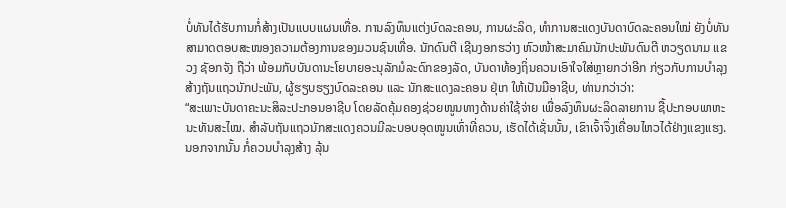ບໍ່ທັນໄດ້ຮັບການກໍ່ສ້າງເປັນແບບແຜນເທື່ອ. ການລົງທຶນແຕ່ງບົດລະຄອນ, ການຜະລິດ, ທຳການສະແດງບັນດາບົດລະຄອນໃໝ່ ຍັງບໍ່ທັນສາມາດຕອບສະໜອງຄວາມຕ້ອງການຂອງມວນຊົນເທື່ອ. ນັກດົນຕີ ເຊີນງອກຮວ່າງ ຫົວໜ້າສະມາຄົມນັກປະພັນດົນຕີ ຫວຽດນາມ ແຂວງ ຊັອກຈັງ ຖືວ່າ ພ້ອມກັບບັນດານະໂຍບາຍອະນຸລັກມໍລະດົກຂອງລັດ, ບັນດາທ້ອງຖິ່ນຄວນເອົາໃຈໃສ່ຫຼາຍກວ່າອີກ ກ່ຽວກັບການບຳລຸງສ້າງຖັນແຖວນັກປະພັນ, ຜູ້ຮຽບຮຽງບົດລະຄອນ ແລະ ນັກສະແດງລະຄອນ ຢຸ່ເກ ໃຫ້ເປັນມືອາຊີບ, ທ່ານກວ່າວ່າ:
“ສະເພາະບັນດາຄະນະສິລະປະກອນອາຊີບ ໂດຍລັດຄຸ້ມຄອງຊ່ວຍໜູນທາງດ້ານຄ່າໃຊ້ຈ່າຍ ເພື່ອລົງທຶນຜະລິດລາຍການ ຊື້ປະກອບພາຫະນະທັນສະໄໝ. ສຳລັບຖັນແຖວນັກສະແດງຄວນມີລະບອບອຸດໜູນເທົ່າທີ່ຄວນ, ເຮັດໄດ້ເຊັ່ນນັ້ນ, ເຂົາເຈົ້າຈຶ່ງເຄື່ອນໄຫວໄດ້ຢ່າງແຂງແຮງ. ນອກຈາກນັ້ນ ກໍ່ຄວນບຳລຸງສ້າງ ລຸ້ນ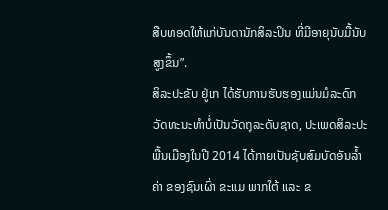ສືບທອດໃຫ້ແກ່ບັນດານັກສິລະປິນ ທີ່ມີອາຍຸນັບມື້ນັບສູງຂຶ້ນ”.
ສິລະປະຂັບ ຢູ່ເກ ໄດ້ຮັບການຮັບຮອງແມ່ນມໍລະດົກວັດທະນະທຳບໍ່ເປັນວັດຖຸລະດັບຊາດ, ປະເພດສິລະປະພື້ນເມືອງໃນປີ 2014 ໄດ້ກາຍເປັນຊັບສົມບັດອັນລ້ຳຄ່າ ຂອງຊົນເຜົ່າ ຂະແມ ພາກໃຕ້ ແລະ ຂ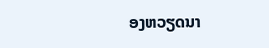ອງຫວຽດນາ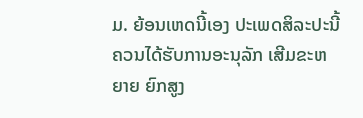ມ. ຍ້ອນເຫດນີ້ເອງ ປະເພດສິລະປະນີ້ຄວນໄດ້ຮັບການອະນຸລັກ ເສີມຂະຫຍາຍ ຍົກສູງ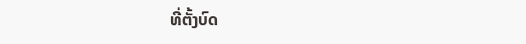ທີ່ຕັ້ງບົດ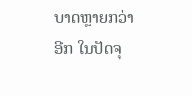ບາດຫຼາຍກວ່າອີກ ໃນປັດຈຸ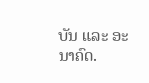ບັນ ແລະ ອະນາຄົດ.